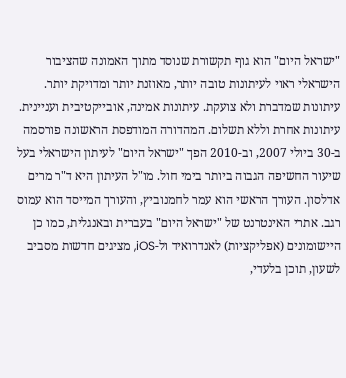"ישראל היום" הוא גוף תקשורת שנוסד מתוך האמונה שהציבור הישראלי ראוי לעיתונות טובה יותר, מאוזנת יותר ומדויקת יותר. עיתונות שמדברת ולא צועקת. עיתונות אמינה, אובייקטיבית ועניינית. עיתונות אחרת וללא תשלום. המהדורה המודפסת הראשונה פורסמה ב-30 ביולי 2007, וב-2010 הפך "ישראל היום" לעיתון הישראלי בעל שיעור החשיפה הגבוה ביותר בימי חול. מו"ל העיתון היא ד"ר מרים אדלסון. העורך הראשי הוא עמר לחמנוביץ, והעורך המייסד הוא עמוס רגב. אתרי האינטרנט של "ישראל היום" בעברית ובאנגלית, כמו כן היישומונים (אפליקציות) לאנדרואיד ול-iOS, מציגים חדשות מסביב לשעון, תוכן בלעדי,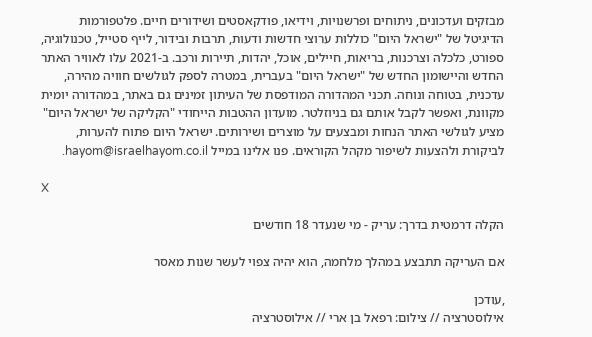מבזקים ועדכונים, ניתוחים ופרשנויות, וידיאו, פודקאסטים ושידורים חיים. פלטפורמות הדיגיטל של "ישראל היום" כוללות ערוצי חדשות ודעות, תרבות ובידור, לייף סטייל, טכנולוגיה, ספורט, כלכלה וצרכנות, בריאות, חיילים, אוכל, יהדות, תיירות ורכב. ב-2021 עלו לאוויר האתר החדש והיישומון החדש של "ישראל היום" בעברית, במטרה לספק לגולשים חוויה מהירה, עדכנית, בטוחה ונוחה. תכני המהדורה המודפסת של העיתון זמינים גם באתר, במהדורה יומית מקוונת, ואפשר לקבל אותם גם בניוזלטר. מועדון ההטבות הייחודי "הקליקה של ישראל היום" מציע לגולשי האתר הנחות ומבצעים על מוצרים ושירותים. ישראל היום פתוח להערות, לביקורת ולהצעות לשיפור מקהל הקוראים. פנו אלינו במייל hayom@israelhayom.co.il.

X

הקלה דרמטית בדרך: עריק - מי שנעדר 18 חודשים

אם העריקה תתבצע במהלך מלחמה, הוא יהיה צפוי לעשר שנות מאסר

,עודכן
אילוסטרציה // צילום: רפאל בן ארי // אילוסטרציה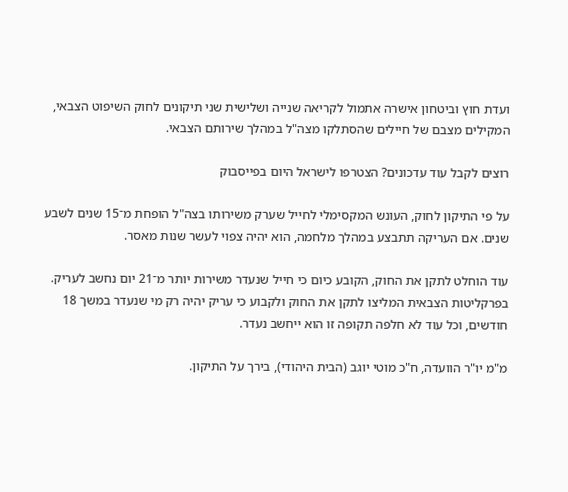ועדת חוץ וביטחון אישרה אתמול לקריאה שנייה ושלישית שני תיקונים לחוק השיפוט הצבאי, המקילים מצבם של חיילים שהסתלקו מצה"ל במהלך שירותם הצבאי.

רוצים לקבל עוד עדכונים? הצטרפו לישראל היום בפייסבוק

על פי התיקון לחוק, העונש המקסימלי לחייל שערק משירותו בצה"ל הופחת מ־15 שנים לשבע שנים. אם העריקה תתבצע במהלך מלחמה, הוא יהיה צפוי לעשר שנות מאסר.

עוד הוחלט לתקן את החוק, הקובע כיום כי חייל שנעדר משירות יותר מ־21 יום נחשב לעריק. בפרקליטות הצבאית המליצו לתקן את החוק ולקבוע כי עריק יהיה רק מי שנעדר במשך 18 חודשים, וכל עוד לא חלפה תקופה זו הוא ייחשב נעדר.

מ"מ יו"ר הוועדה, ח"כ מוטי יוגב (הבית היהודי), בירך על התיקון.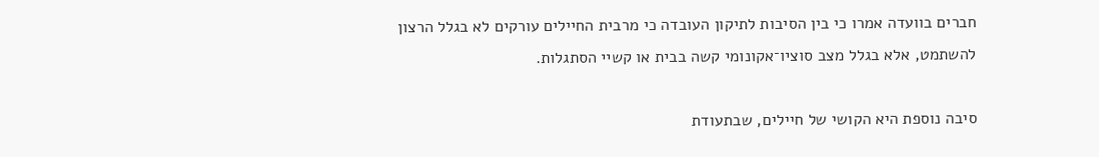חברים בוועדה אמרו כי בין הסיבות לתיקון העובדה כי מרבית החיילים עורקים לא בגלל הרצון להשתמט, אלא בגלל מצב סוציו־אקונומי קשה בבית או קשיי הסתגלות.

סיבה נוספת היא הקושי של חיילים, שבתעודת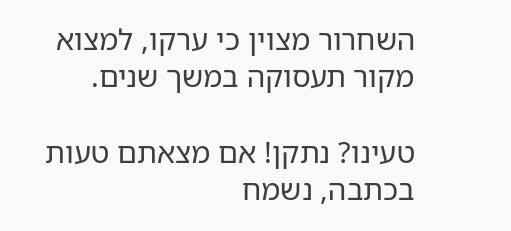השחרור מצוין כי ערקו, למצוא מקור תעסוקה במשך שנים.

טעינו? נתקן! אם מצאתם טעות בכתבה, נשמח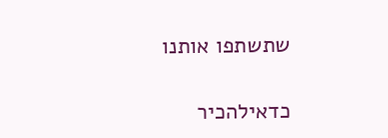שתשתפו אותנו

כדאילהכיר